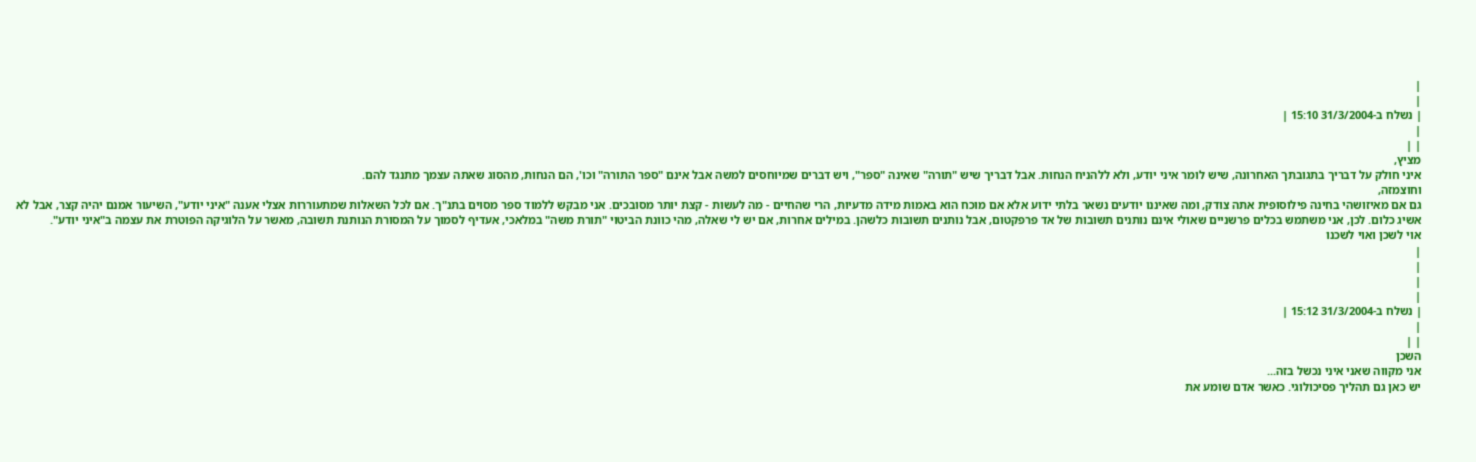|
|
| נשלח ב-31/3/2004 15:10 |
|
| |
מציץ,
איני חולק על דבריך בתגובתך האחרונה, שיש לומר איני יודע, ולא ללהניח הנחות. אבל דבריך שיש "תורה" שאינה "ספר", ויש דברים שמיוחסים למשה אבל אינם "ספר התורה" וכו', הם הנחות, מהסוג שאתה עצמך מתנגד להם.
וחוצמזה,
גם אם מאיזושהי בחינה פילוסופית אתה צודק, ומה שאיננו יודעים נשאר בלתי ידוע אלא אם מוכח הוא באמות מידה מדעיות, הרי שהחיים - מה לעשות - קצת יותר מסובכים. אני מבקש ללמוד ספר מסוים בתנ"ך. אם לכל השאלות שמתעוררות אצלי אענה "איני יודע", השיעור אמנם יהיה קצר, אבל לא אשיג כלום. לכן, אני משתמש בכלים פרשניים שאולי אינם נותנים תשובות של אד פרפקטום, אבל נותנים תשובות כלשהן. במילים אחרות, אם יש לי שאלה, מהי כוונת הביטוי "תורת משה" במלאכי, אעדיף לסמוך על המסורת הנותנת תשובה, מאשר על הלוגיקה הפוטרת את עצמה ב"איני יודע".
אוי לשכן ואוי לשכנו
|
|
|
|
| נשלח ב-31/3/2004 15:12 |
|
| |
השכן
אני מקווה שאני איני נכשל בזה...
יש כאן גם תהליך פסיכולוגי. כאשר אדם שומע את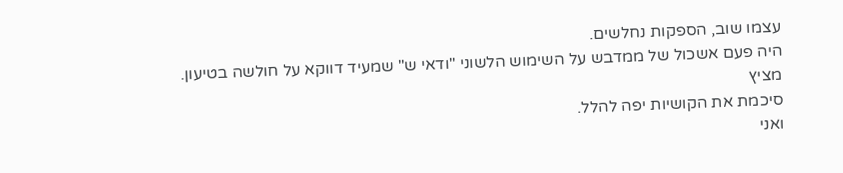עצמו שוב, הספקות נחלשים.
היה פעם אשכול של ממדבש על השימוש הלשוני "ודאי ש" שמעיד דווקא על חולשה בטיעון.
מציץ
סיכמת את הקושיות יפה להלל.
ואני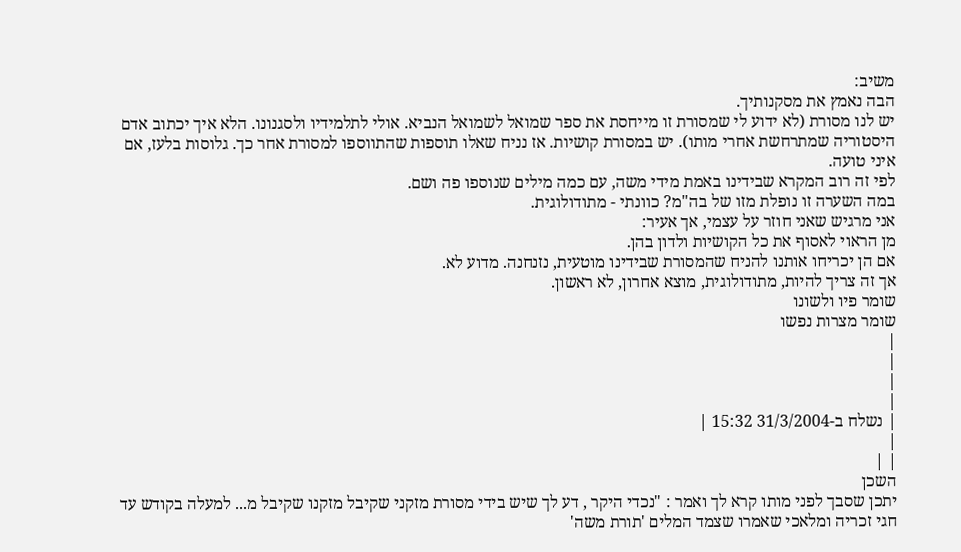משיב:
הבה נאמץ את מסקנותיך.
יש לנו מסורת (לא ידוע לי שמסורת זו מייחסת את ספר שמואל לשמואל הנביא. אולי לתלמידיו ולסגנונו. הלא איך יכתוב אדם היסטוריה שמתרחשת אחרי מותו). יש במסורת קושיות. אז נניח שאלו תוספות שהתווספו למסורת אחר כך. גלוסות בלעז, אם איני טועה.
לפי זה רוב המקרא שבידינו באמת מידי משה, עם כמה מילים שנוספו פה ושם.
במה השערה זו נופלת מזו של בה"מ? כוונתי - מתודולוגית.
אני מרגיש שאני חוזר על עצמי, אך אעיר:
מן הראוי לאסוף את כל הקושיות ולדון בהן.
אם הן יכריחו אותנו להניח שהמסורת שבידינו מוטעית, נזנחנה. מדוע לא.
אך זה צריך להיות, מתודולוגית, מוצא אחרון, לא ראשון.
שומר פיו ולשונו
שומר מצרות נפשו
|
|
|
|
| נשלח ב-31/3/2004 15:32 |
|
| |
השכן
יתכן שסבך לפני מותו קרא לך ואמר : "נכדי היקר , דע לך שיש בידי מסורת מזקני שקיבל מזקנו שקיבל מ... למעלה בקודש עד חגי זכריה ומלאכי שאמרו שצמד המלים 'תורת משה'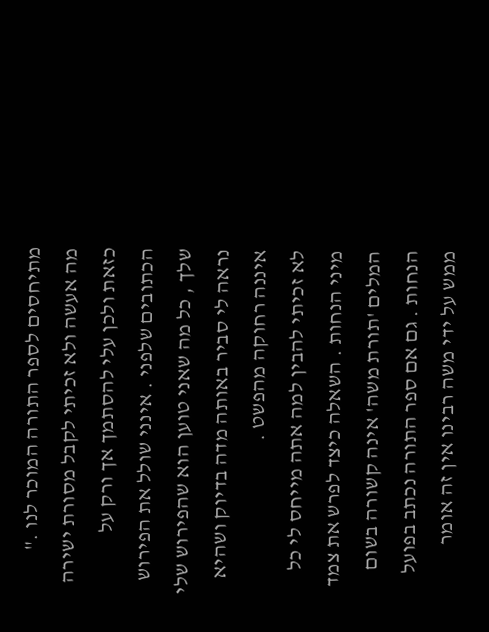מתיחסים לספר התורה המוכר לנו ."
מה אעשה ולא זכיתי לקבל מסורת ישירה כזאת ולכן עלי להסתמך אך ורק על הכתובים שלפני . אינני שולל את הפירוש שלך , כל מה שאני טוען הוא שהפירוש שלי נראה לי סביר באותה מדה בדיוק ושהיא איננה רחוקה מהפשט .
לא זכיתי להבין למה אתה מייחס לי כל מיני הנחות . השאלה כיצד לפרש את צמד המלים 'תורת משה' אינה קשורה בשום הנחות . גם אם ספר התורה נכתב בפועל ממש על ידי משה רבינו אין זה אומר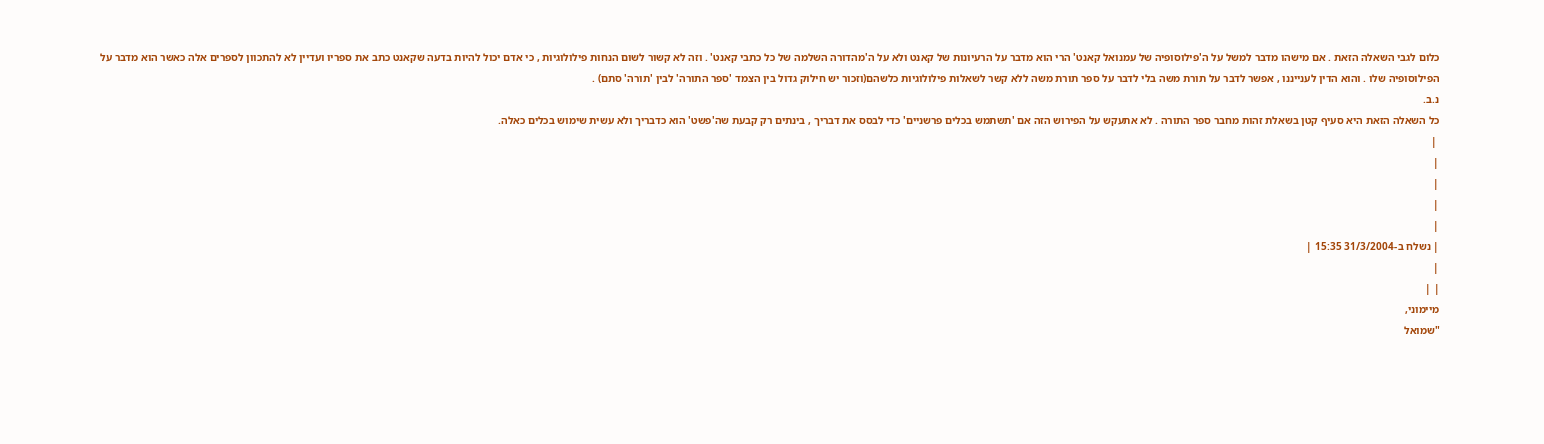כלום לגבי השאלה הזאת . אם מישהו מדבר למשל על ה'פילוסופיה של עמנואל קאנט' הרי הוא מדבר על הרעיונות של קאנט ולא על ה'מהדורה השלמה של כל כתבי קאנט' . וזה לא קשור לשום הנחות פילולוגיות , כי אדם יכול להיות בדעה שקאנט כתב את ספריו ועדיין לא להתכוון לספרים אלה כאשר הוא מדבר על הפילוסופיה שלו . והוא הדין לענייננו , אפשר לדבר על תורת משה בלי לדבר על ספר תורת משה ללא קשר לשאלות פילולוגיות כלשהם(וזכור יש חילוק גדול בין הצמד 'ספר התורה' לבין 'תורה' סתם) .
נ.ב.
כל השאלה הזאת היא סעיף קטן בשאלת זהות מחבר ספר התורה . לא אתעקש על הפירוש הזה אם 'תשתמש בכלים פרשניים' כדי לבסס את דבריך , בינתים רק קבעת שה'פשט' הוא כדבריך ולא עשית שימוש בכלים כאלה.
 |
|
|
|
|
| נשלח ב-31/3/2004 15:35 |
|
| |
מיימוני,
"שמואל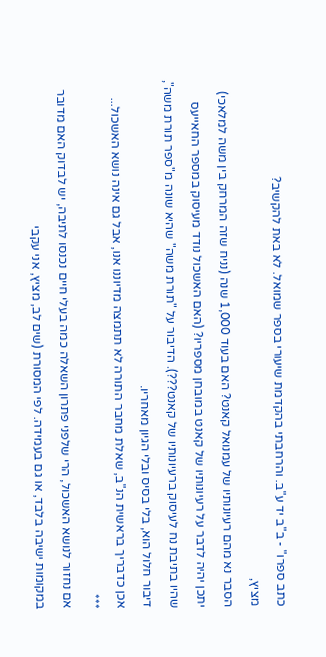כתב ספרו" - ב"ב יד ע"ב. והרחבתי בהקדמת שיעורי בספר שמואל. לא באת להקשיב?
מציץ,
הסבר נא מהם רעיונותיו של עמנואל קאנט? האם בעוד 1,000 שנה (נניח שזה המרחק בין משה למלאכי) יתכן יהיה לדבר על רעיונותיו של קאנט במובחן מספריו? (האם האשכול נודד מעיסוק במספר החאייעס שהיו בתיבת נח לעיסוק ברעיונותיו של קאנט???). הדיבור על "תורת משה" שהיא שונה מ"ספר תורת משה", דיבור חלול הוא, בלי בסיס ובלי הגיון מאחריו.
אכן כדבריך בראשית הנ"ב, שאלת מחבר התורה לא תתמצה מדיוננו אנו, אבל גם אינה נושא האשכול...
***
אם נחזור לנושא האשכול, הרי שלפני פתרון השאלה כמה בעלי חיים נכנסו לתיבה, יש לבדוק האם מדובר במקומות ישיבה בלבד, או גם בעמידה. לפי המסורת (שים לב, מציץ, אני עקבי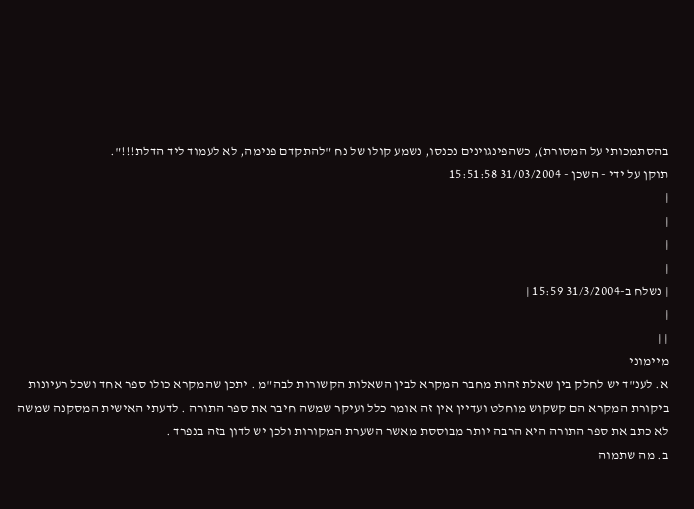בהסתמכותי על המסורת), כשהפינגוינים נכנסו, נשמע קולו של נח "להתקדם פנימה, לא לעמוד ליד הדלת!!!".
תוקן על ידי - השכן - 31/03/2004 15:51:58
|
|
|
|
| נשלח ב-31/3/2004 15:59 |
|
| |
מיימוני
א. לענ"ד יש לחלק בין שאלת זהות מחבר המקרא לבין השאלות הקשורות לבה"מ . יתכן שהמקרא כולו ספר אחד ושכל רעיונות ביקורת המקרא הם קשקוש מוחלט ועדיין אין זה אומר כלל ועיקר שמשה חיבר את ספר התורה . לדעתי האישית המסקנה שמשה לא כתב את ספר התורה היא הרבה יותר מבוססת מאשר השערת המקורות ולכן יש לדון בזה בנפרד .
ב. מה שתמוה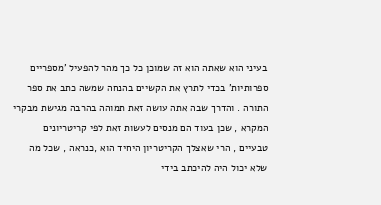בעיני הוא שאתה הוא זה שמוכן כל כך מהר להפעיל 'מספריים ספרותיות' בכדי לתרץ את הקשיים בהנחה שמשה כתב את ספר התורה . והדרך שבה אתה עושה זאת תמוהה בהרבה מגישת מבקרי המקרא , שכן בעוד הם מנסים לעשות זאת לפי קריטריונים טבעיים , הרי שאצלך הקריטריון היחיד הוא ,כנראה , שכל מה שלא יכול היה להיכתב בידי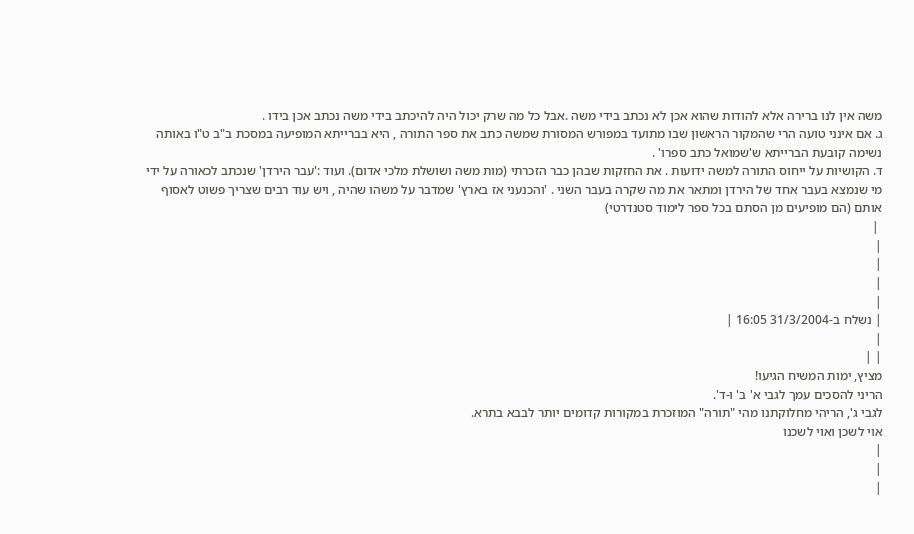משה אין לנו ברירה אלא להודות שהוא אכן לא נכתב בידי משה .אבל כל מה שרק יכול היה להיכתב בידי משה נכתב אכן בידו .
ג. אם אינני טועה הרי שהמקור הראשון שבו מתועד במפורש המסורת שמשה כתב את ספר התורה , היא בברייתא המופיעה במסכת ב"ב ט"ו באותה נשימה קובעת הברייתא ש'שמואל כתב ספרו' .
ד. הקושיות על ייחוס התורה למשה ידועות . את החזקות שבהן כבר הזכרתי (מות משה ושושלת מלכי אדום). ועוד :'עבר הירדן' שנכתב לכאורה על ידי מי שנמצא בעבר אחד של הירדן ומתאר את מה שקרה בעבר השני . 'והכנעני אז בארץ' שמדבר על משהו שהיה , ויש עוד רבים שצריך פשוט לאסוף אותם (הם מופיעים מן הסתם בכל ספר לימוד סטנדרטי)
 |
|
|
|
|
| נשלח ב-31/3/2004 16:05 |
|
| |
מציץ, ימות המשיח הגיעו!
הריני להסכים עמך לגבי א' ב' ו-ד'.
לגבי ג', הריהי מחלוקתנו מהי "תורה" המוזכרת במקורות קדומים יותר לבבא בתרא.
אוי לשכן ואוי לשכנו
|
|
|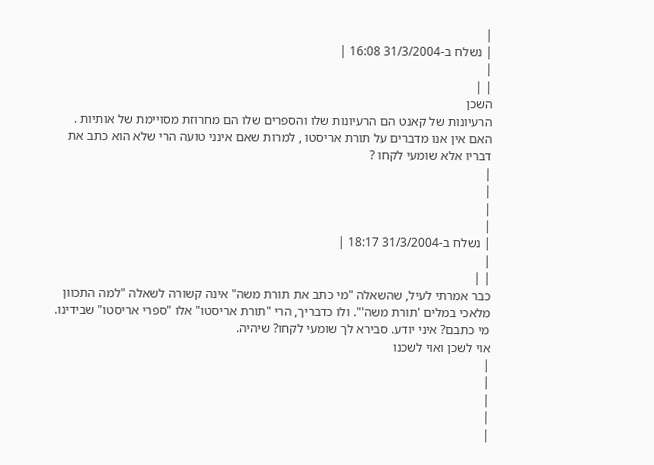|
| נשלח ב-31/3/2004 16:08 |
|
| |
השכן
הרעיונות של קאנט הם הרעיונות שלו והספרים שלו הם מחרוזת מסויימת של אותיות . האם אין אנו מדברים על תורת אריסטו , למרות שאם אינני טועה הרי שלא הוא כתב את דבריו אלא שומעי לקחו ?
|
|
|
|
| נשלח ב-31/3/2004 18:17 |
|
| |
כבר אמרתי לעיל, שהשאלה "מי כתב את תורת משה" אינה קשורה לשאלה "למה התכוון מלאכי במלים 'תורת משה'". ולו כדבריך, הרי "תורת אריסטו" אלו "ספרי אריסטו" שבידינו. מי כתבם? איני יודע. סבירא לך שומעי לקחו? שיהיה.
אוי לשכן ואוי לשכנו
|
|
|
|
|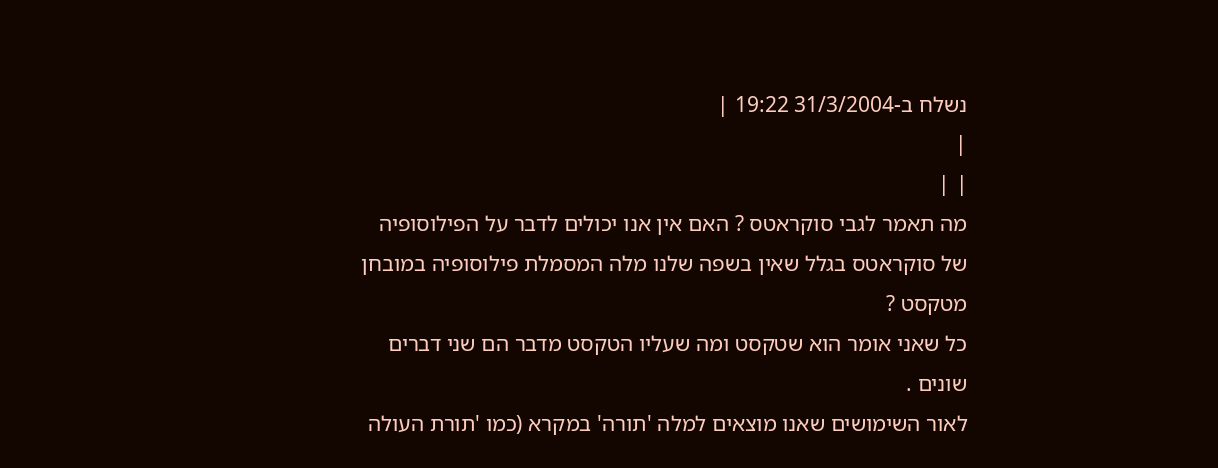נשלח ב-31/3/2004 19:22 |
|
| |
מה תאמר לגבי סוקראטס ? האם אין אנו יכולים לדבר על הפילוסופיה של סוקראטס בגלל שאין בשפה שלנו מלה המסמלת פילוסופיה במובחן מטקסט ?
כל שאני אומר הוא שטקסט ומה שעליו הטקסט מדבר הם שני דברים שונים .
לאור השימושים שאנו מוצאים למלה 'תורה' במקרא (כמו 'תורת העולה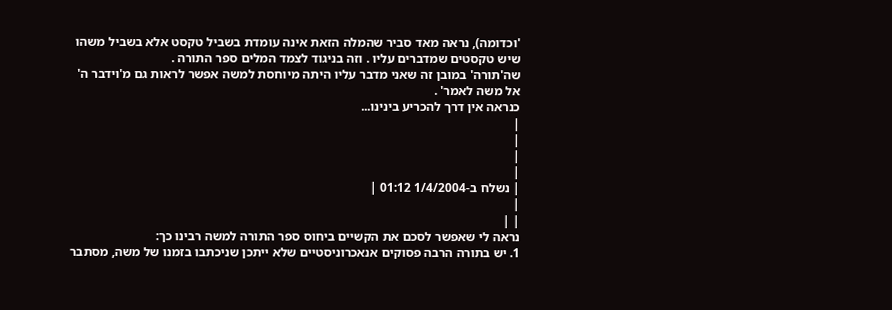'וכדומה), נראה מאד סביר שהמלה הזאת אינה עומדת בשביל טקסט אלא בשביל משהו שיש טקסטים שמדברים עליו . וזה בניגוד לצמד המלים ספר התורה .
שה'תורה' במובן זה שאני מדבר עליו היתה מיוחסת למשה אפשר לראות גם מ'וידבר ה' אל משה לאמר' .
כנראה אין דרך להכריע בינינו...
|
|
|
|
| נשלח ב-1/4/2004 01:12 |
|
| |
נראה לי שאפשר לסכם את הקשיים ביחוס ספר התורה למשה רבינו כך:
1. יש בתורה הרבה פסוקים אנאכרוניסטיים שלא ייתכן שניכתבו בזמנו של משה, מסתבר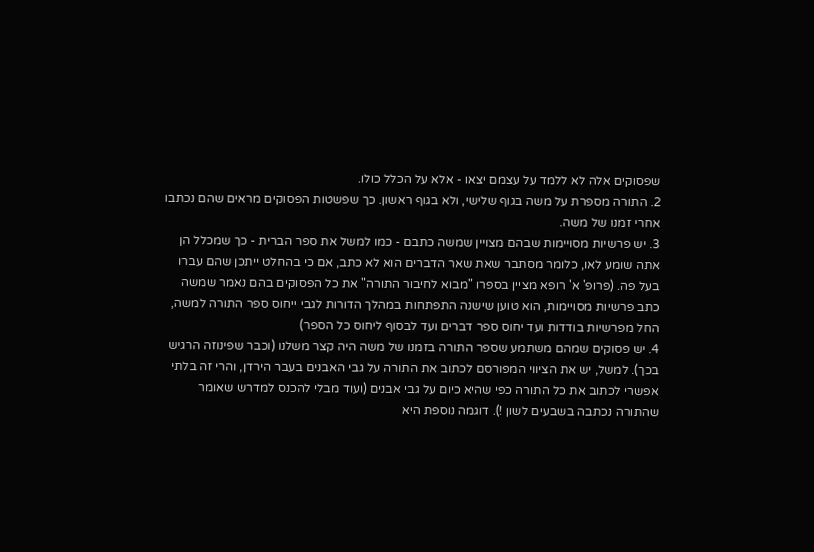שפסוקים אלה לא ללמד על עצמם יצאו - אלא על הכלל כולו.
2. התורה מספרת על משה בגוף שלישי, ולא בגוף ראשון. כך שפשטות הפסוקים מראים שהם נכתבו אחרי זמנו של משה.
3. יש פרשיות מסויימות שבהם מצויין שמשה כתבם - כמו למשל את ספר הברית - כך שמכלל הן אתה שומע לאו, כלומר מסתבר שאת שאר הדברים הוא לא כתב, אם כי בהחלט ייתכן שהם עברו בעל פה. (פרופ' א' רופא מציין בספרו "מבוא לחיבור התורה" את כל הפסוקים בהם נאמר שמשה כתב פרשיות מסויימות, הוא טוען שישנה התפתחות במהלך הדורות לגבי ייחוס ספר התורה למשה, החל מפרשיות בודדות ועד יחוס ספר דברים ועד לבסוף ליחוס כל הספר)
4. יש פסוקים שמהם משתמע שספר התורה בזמנו של משה היה קצר משלנו (וכבר שפינוזה הרגיש בכך). למשל, יש את הציווי המפורסם לכתוב את התורה על גבי האבנים בעבר הירדן, והרי זה בלתי אפשרי לכתוב את כל התורה כפי שהיא כיום על גבי אבנים (ועוד מבלי להכנס למדרש שאומר שהתורה נכתבה בשבעים לשון !). דוגמה נוספת היא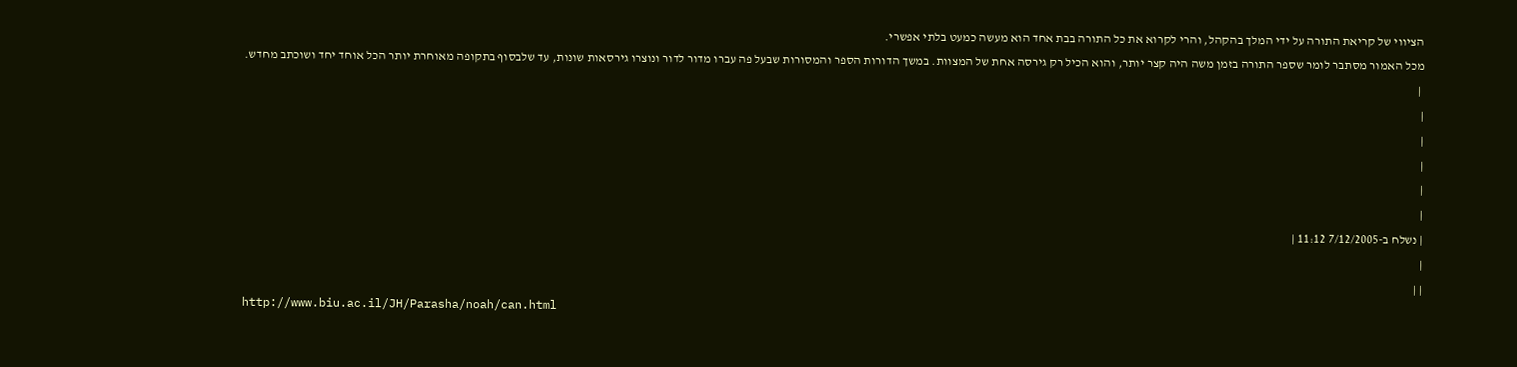הציווי של קריאת התורה על ידי המלך בהקהל, והרי לקרוא את כל התורה בבת אחד הוא מעשה כמעט בלתי אפשרי.
מכל האמור מסתבר לומר שספר התורה בזמן משה היה קצר יותר, והוא הכיל רק גירסה אחת של המצוות. במשך הדורות הספר והמסורות שבעל פה עברו מדור לדור ונוצרו גירסאות שונות, עד שלבסוף בתקופה מאוחרת יותר הכל אוחד יחד ושוכתב מחדש.
 |
|
|
|
|
|
| נשלח ב-7/12/2005 11:12 |
|
| |
http://www.biu.ac.il/JH/Parasha/noah/can.html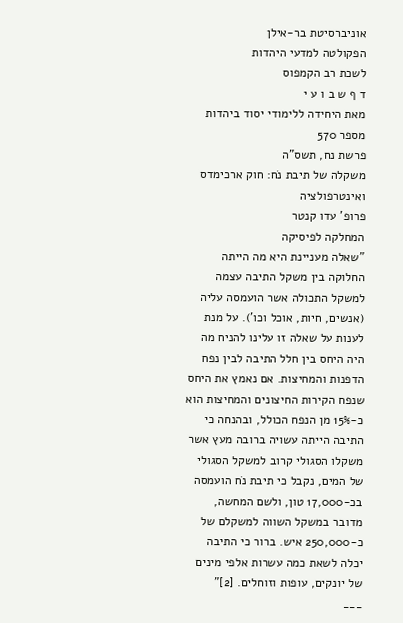אוניברסיטת בר-אילן
הפקולטה למדעי היהדות
לשכת רב הקמפוס
ד ף ש ב ו ע י
מאת היחידה ללימודי יסוד ביהדות
מספר 570
פרשת נח, תשס"ה
משקלה של תיבת נֹח: חוק ארכימדס ואינטרפולציה
פרופ' עדו קנטר
המחלקה לפיסיקה
"שאלה מעניינת היא מה הייתה החלוקה בין משקל התיבה עצמה למשקל התכולה אשר הועמסה עליה (אנשים, חיות, אוכל וכו'). על מנת לענות על שאלה זו עלינו להניח מה היה היחס בין חלל התיבה לבין נפח הדפנות והמחיצות. אם נאמץ את היחס שנפח הקירות החיצונים והמחיצות הוא כ-15% מן הנפח הכולל, ובהנחה כי התיבה הייתה עשויה ברובה מעץ אשר משקלו הסגולי קרוב למשקל הסגולי של המים, נקבל כי תיבת נֹח הועמסה בכ-17,000 טון, ולשם המחשה, מדובר במשקל השווה למשקלם של כ-250,000 איש. ברור כי התיבה יכלה לשאת כמה עשרות אלפי מינים של יונקים, עופות וזוחלים. [2]"
___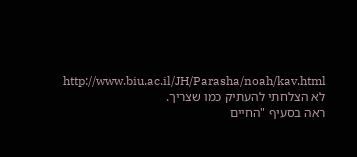http://www.biu.ac.il/JH/Parasha/noah/kav.html
לא הצלחתי להעתיק כמו שצריך.
ראה בסעיף "החיים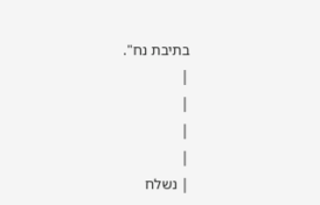בתיבת נח".
|
|
|
|
| נשלח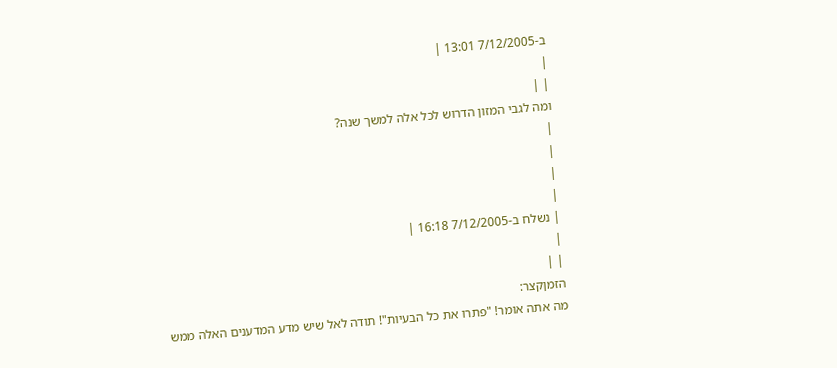ב-7/12/2005 13:01 |
|
| |
ומה לגבי המזון הדרוש לכל אלה למשך שנה?
|
|
|
|
| נשלח ב-7/12/2005 16:18 |
|
| |
הזמןקצר:
מה אתה אומר! "פתרו את כל הבעיות"! תודה לאל שיש מדע המדענים האלה ממש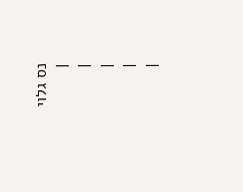נס גלוי
|
|
|
|
|